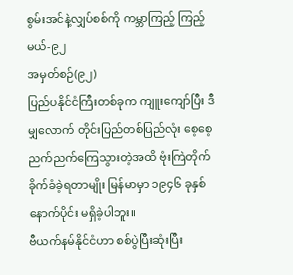စွမ်းအင်နဲ့လျှပ်စစ်ကို ကမ္ဘာကြည့် ကြည့်မယ်-၉၂
အမှတ်စဉ်(၉၂)
ပြည်ပနိုင်ငံကြီးတစ်ခုက ကျူးကျော်ပြီး ဒီမျှလောက် တိုင်းပြည်တစ်ပြည်လုံး စေ့စေ့ညက်ညက်ကြေသွားတဲ့အထိ ဗုံးကြဲတိုက်ခိုက်ခံခဲ့ရတာမျိုး မြန်မာမှာ ၁၉၄၆ ခုနှစ်နောက်ပိုင်း မရှိခဲ့ပါဘူး။
ဗီယက်နမ်နိုင်ငံဟာ စစ်ပွဲပြီးဆုံးပြီး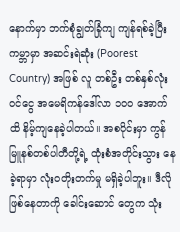နောက်မှာ ဘက်စုံချွတ်ခြုံကျ ကျန်ရစ်ခဲ့ပြီး ကမ္ဘာမှာ အဆင်းရဲဆုံး (Poorest Country) အဖြစ် လူ တစ်ဦး တစ်နှစ်လုံးဝင်ငွေ အမေရိကန်ဒေါ်လာ ၁၀၀ အောက်ထိ နိမ့်ကျနေခဲ့ပါတယ်။ အစပိုင်းမှာ ကွန်မြူနစ်တစ်ပါတီတို့ရဲ့ ထုံးစံအတိုင်းသွား နေခဲ့ရာမှာ လုံးဝတိုးတက်မှု မရှိခဲ့ပါဘူး။ ဒီလိုဖြစ်နေတာကို ခေါင်းဆောင် တွေက သုံး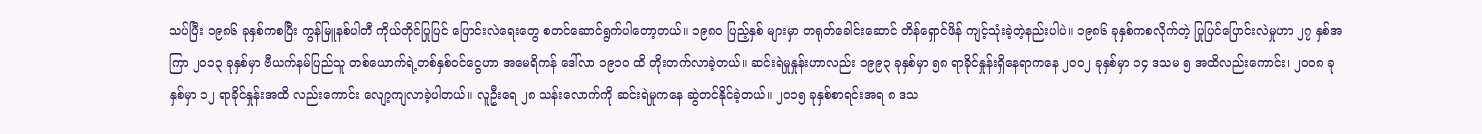သပ်ပြီး ၁၉၈၆ ခုနှစ်ကစပြီး ကွန်မြူနစ်ပါတီ ကိုယ်တိုင်ပြုပြင် ပြောင်းလဲရေးတွေ စတင်ဆောင်ရွက်ပါတော့တယ်။ ၁၉၈၀ ပြည့်နှစ် များမှာ တရုတ်ခေါင်းဆောင် တိန်ရှောင်ဖိန် ကျင့်သုံးခဲ့တဲ့နည်းပါပဲ။ ၁၉၈၆ ခုနှစ်ကစလိုက်တဲ့ ပြုပြင်ပြောင်းလဲမှုဟာ ၂၇ နှစ်အကြာ ၂၀၁၃ ခုနှစ်မှာ ဗီယက်နမ်ပြည်သူ တစ်ယောက်ရဲ့တစ်နှစ်ဝင်ငွေဟာ အမေရိကန် ဒေါ်လာ ၁၉၁၀ ထိ တိုးတက်လာခဲ့တယ်။ ဆင်းရဲမှုနှုန်းဟာလည်း ၁၉၉၃ ခုနှစ်မှာ ၅၈ ရာခိုင်နှုန်းရှိနေရာကနေ ၂၀၀၂ ခုနှစ်မှာ ၁၄ ဒသမ ၅ အထိလည်းကောင်း၊ ၂၀၀၈ ခုနှစ်မှာ ၁၂ ရာခိုင်နှုန်းအထိ လည်းကောင်း လျော့ကျလာခဲ့ပါတယ်။ လူဦးရေ ၂၈ သန်းလောက်ကို ဆင်းရဲမှုကနေ ဆွဲတင်နိုင်ခဲ့တယ်။ ၂၀၁၅ ခုနှစ်စာရင်းအရ ၈ ဒသ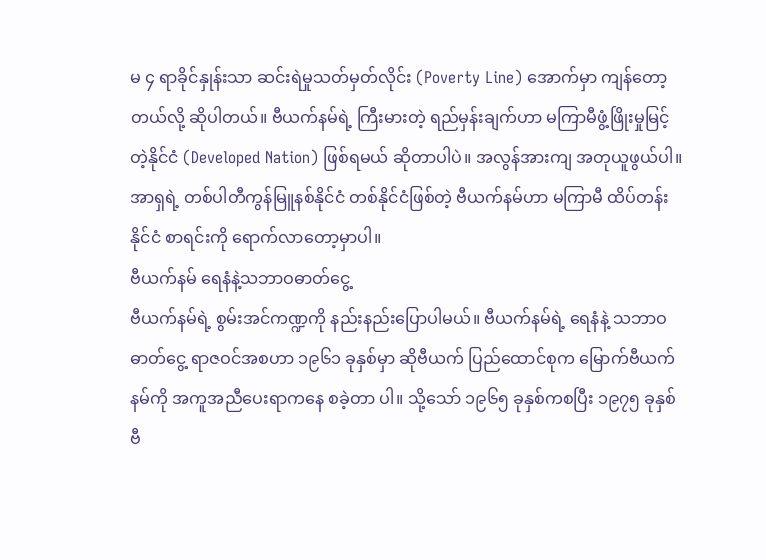မ ၄ ရာခိုင်နှုန်းသာ ဆင်းရဲမှုသတ်မှတ်လိုင်း (Poverty Line) အောက်မှာ ကျန်တော့တယ်လို့ ဆိုပါတယ်။ ဗီယက်နမ်ရဲ့ ကြီးမားတဲ့ ရည်မှန်းချက်ဟာ မကြာမီဖွံ့ဖြိုးမှုမြင့်တဲ့နိုင်ငံ (Developed Nation) ဖြစ်ရမယ် ဆိုတာပါပဲ။ အလွန်အားကျ အတုယူဖွယ်ပါ။ အာရှရဲ့ တစ်ပါတီကွန်မြူနစ်နိုင်ငံ တစ်နိုင်ငံဖြစ်တဲ့ ဗီယက်နမ်ဟာ မကြာမီ ထိပ်တန်းနိုင်ငံ စာရင်းကို ရောက်လာတော့မှာပါ။
ဗီယက်နမ် ရေနံနဲ့သဘာဝဓာတ်ငွေ့
ဗီယက်နမ်ရဲ့ စွမ်းအင်ကဏ္ဍကို နည်းနည်းပြောပါမယ်။ ဗီယက်နမ်ရဲ့ ရေနံနဲ့ သဘာဝဓာတ်ငွေ့ ရာဇဝင်အစဟာ ၁၉၆၁ ခုနှစ်မှာ ဆိုဗီယက် ပြည်ထောင်စုက မြောက်ဗီယက်နမ်ကို အကူအညီပေးရာကနေ စခဲ့တာ ပါ။ သို့သော် ၁၉၆၅ ခုနှစ်ကစပြီး ၁၉၇၅ ခုနှစ် ဗီ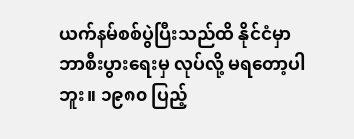ယက်နမ်စစ်ပွဲပြီးသည်ထိ နိုင်ငံမှာ ဘာစီးပွားရေးမှ လုပ်လို့ မရတော့ပါဘူး။ ၁၉၈၀ ပြည့်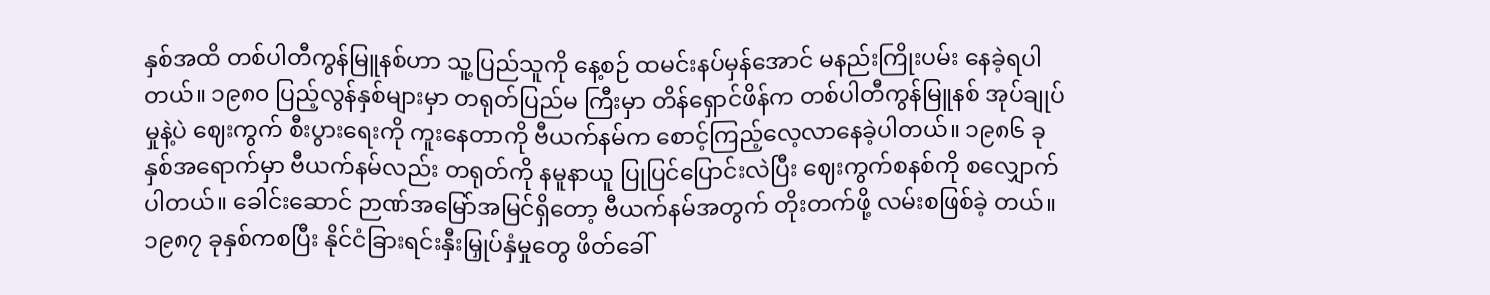နှစ်အထိ တစ်ပါတီကွန်မြူနစ်ဟာ သူ့ပြည်သူကို နေ့စဉ် ထမင်းနပ်မှန်အောင် မနည်းကြိုးပမ်း နေခဲ့ရပါတယ်။ ၁၉၈၀ ပြည့်လွန်နှစ်များမှာ တရုတ်ပြည်မ ကြီးမှာ တိန်ရှောင်ဖိန်က တစ်ပါတီကွန်မြူနစ် အုပ်ချုပ်မှုနဲ့ပဲ ဈေးကွက် စီးပွားရေးကို ကူးနေတာကို ဗီယက်နမ်က စောင့်ကြည့်လေ့လာနေခဲ့ပါတယ်။ ၁၉၈၆ ခုနှစ်အရောက်မှာ ဗီယက်နမ်လည်း တရုတ်ကို နမူနာယူ ပြုပြင်ပြောင်းလဲပြီး ဈေးကွက်စနစ်ကို စလျှောက်ပါတယ်။ ခေါင်းဆောင် ဉာဏ်အမြော်အမြင်ရှိတော့ ဗီယက်နမ်အတွက် တိုးတက်ဖို့ လမ်းစဖြစ်ခဲ့ တယ်။ ၁၉၈၇ ခုနှစ်ကစပြီး နိုင်ငံခြားရင်းနှီးမြှုပ်နှံမှုတွေ ဖိတ်ခေါ်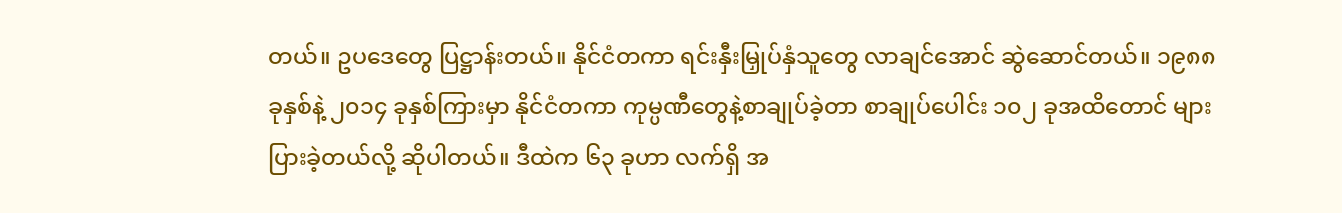တယ်။ ဥပဒေတွေ ပြဋ္ဌာန်းတယ်။ နိုင်ငံတကာ ရင်းနှီးမြှုပ်နှံသူတွေ လာချင်အောင် ဆွဲဆောင်တယ်။ ၁၉၈၈ ခုနှစ်နဲ့ ၂၀၁၄ ခုနှစ်ကြားမှာ နိုင်ငံတကာ ကုမ္ပဏီတွေနဲ့စာချုပ်ခဲ့တာ စာချုပ်ပေါင်း ၁၀၂ ခုအထိတောင် များပြားခဲ့တယ်လို့ ဆိုပါတယ်။ ဒီထဲက ၆၃ ခုဟာ လက်ရှိ အ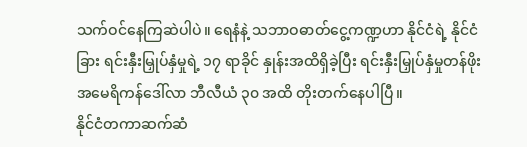သက်ဝင်နေကြဆဲပါပဲ။ ရေနံနဲ့ သဘာဝဓာတ်ငွေ့ကဏ္ဍဟာ နိုင်ငံရဲ့ နိုင်ငံခြား ရင်းနှီးမြှုပ်နှံမှုရဲ့ ၁၇ ရာခိုင် နှုန်းအထိရှိခဲ့ပြီး ရင်းနှီးမြှုပ်နှံမှုတန်ဖိုး အမေရိကန်ဒေါ်လာ ဘီလီယံ ၃၀ အထိ တိုးတက်နေပါပြီ။
နိုင်ငံတကာဆက်ဆံ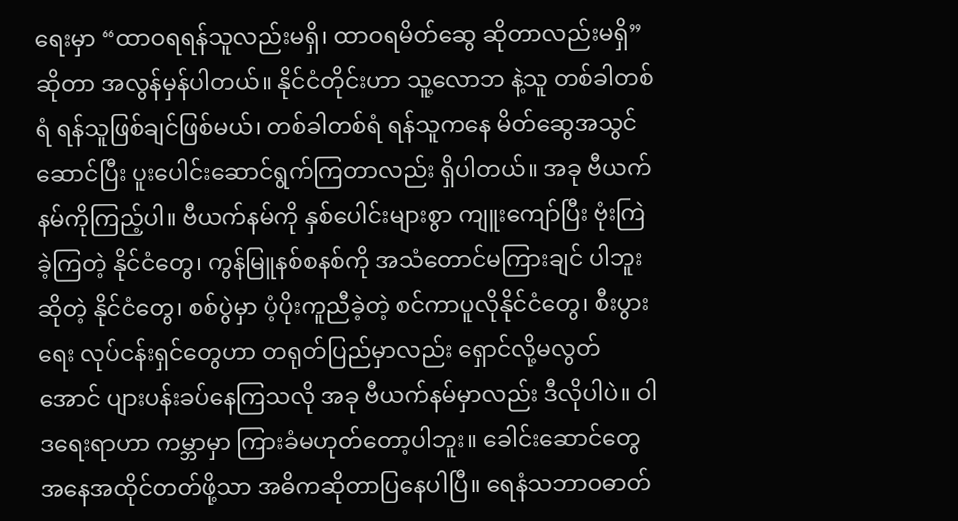ရေးမှာ “ထာဝရရန်သူလည်းမရှိ၊ ထာဝရမိတ်ဆွေ ဆိုတာလည်းမရှိ” ဆိုတာ အလွန်မှန်ပါတယ်။ နိုင်ငံတိုင်းဟာ သူ့လောဘ နဲ့သူ တစ်ခါတစ်ရံ ရန်သူဖြစ်ချင်ဖြစ်မယ်၊ တစ်ခါတစ်ရံ ရန်သူကနေ မိတ်ဆွေအသွင်ဆောင်ပြီး ပူးပေါင်းဆောင်ရွက်ကြတာလည်း ရှိပါတယ်။ အခု ဗီယက်နမ်ကိုကြည့်ပါ။ ဗီယက်နမ်ကို နှစ်ပေါင်းများစွာ ကျူးကျော်ပြီး ဗုံးကြဲခဲ့ကြတဲ့ နိုင်ငံတွေ၊ ကွန်မြူနစ်စနစ်ကို အသံတောင်မကြားချင် ပါဘူးဆိုတဲ့ နိုင်ငံတွေ၊ စစ်ပွဲမှာ ပံ့ပိုးကူညီခဲ့တဲ့ စင်ကာပူလိုနိုင်ငံတွေ၊ စီးပွားရေး လုပ်ငန်းရှင်တွေဟာ တရုတ်ပြည်မှာလည်း ရှောင်လို့မလွတ်အောင် ပျားပန်းခပ်နေကြသလို အခု ဗီယက်နမ်မှာလည်း ဒီလိုပါပဲ။ ဝါဒရေးရာဟာ ကမ္ဘာမှာ ကြားခံမဟုတ်တော့ပါဘူး။ ခေါင်းဆောင်တွေ အနေအထိုင်တတ်ဖို့သာ အဓိကဆိုတာပြနေပါပြီ။ ရေနံသဘာဝဓာတ်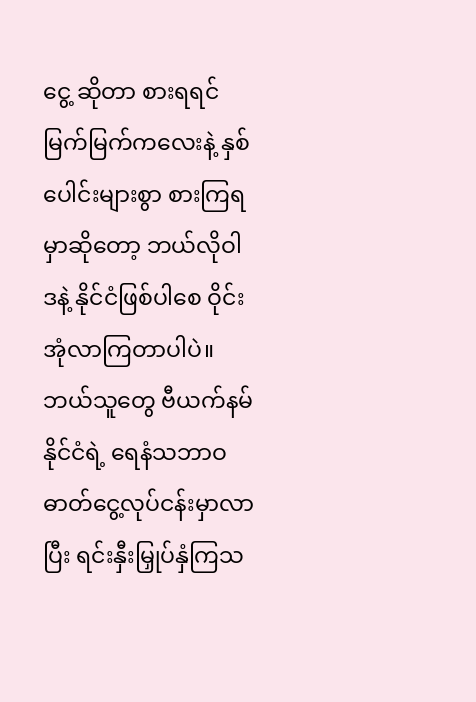ငွေ့ ဆိုတာ စားရရင် မြက်မြက်ကလေးနဲ့ နှစ်ပေါင်းများစွာ စားကြရမှာဆိုတော့ ဘယ်လိုဝါဒနဲ့ နိုင်ငံဖြစ်ပါစေ ဝိုင်းအုံလာကြတာပါပဲ။
ဘယ်သူတွေ ဗီယက်နမ်နိုင်ငံရဲ့ ရေနံသဘာဝ ဓာတ်ငွေ့လုပ်ငန်းမှာလာပြီး ရင်းနှီးမြှုပ်နှံကြသ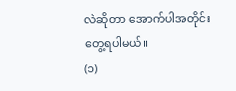လဲဆိုတာ အောက်ပါအတိုင်း တွေ့ရပါမယ်။
(၁)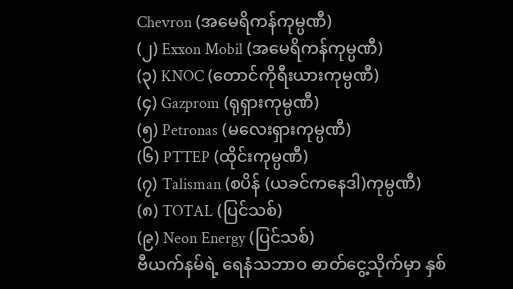Chevron (အမေရိကန်ကုမ္ပဏီ)
(၂) Exxon Mobil (အမေရိကန်ကုမ္ပဏီ)
(၃) KNOC (တောင်ကိုရီးယားကုမ္ပဏီ)
(၄) Gazprom (ရုရှားကုမ္ပဏီ)
(၅) Petronas (မလေးရှားကုမ္ပဏီ)
(၆) PTTEP (ထိုင်းကုမ္ပဏီ)
(၇) Talisman (စပိန် (ယခင်ကနေဒါ)ကုမ္ပဏီ)
(၈) TOTAL (ပြင်သစ်)
(၉) Neon Energy (ပြင်သစ်)
ဗီယက်နမ်ရဲ့ ရေနံသဘာဝ ဓာတ်ငွေ့သိုက်မှာ နှစ်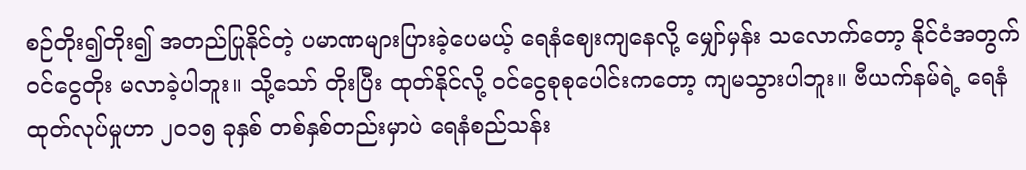စဉ်တိုး၍တိုး၍ အတည်ပြုနိုင်တဲ့ ပမာဏများပြားခဲ့ပေမယ့် ရေနံဈေးကျနေလို့ မျှော်မှန်း သလောက်တော့ နိုင်ငံအတွက် ဝင်ငွေတိုး မလာခဲ့ပါဘူး။ သို့သော် တိုးပြီး ထုတ်နိုင်လို့ ဝင်ငွေစုစုပေါင်းကတော့ ကျမသွားပါဘူး။ ဗီယက်နမ်ရဲ့ ရေနံထုတ်လုပ်မှုဟာ ၂၀၁၅ ခုနှစ် တစ်နှစ်တည်းမှာပဲ ရေနံစည်သန်း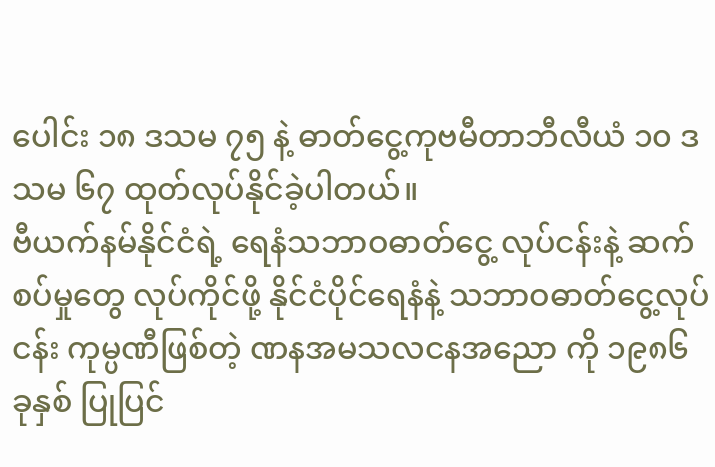ပေါင်း ၁၈ ဒသမ ၇၅ နဲ့ ဓာတ်ငွေ့ကုဗမီတာဘီလီယံ ၁၀ ဒသမ ၆၇ ထုတ်လုပ်နိုင်ခဲ့ပါတယ်။
ဗီယက်နမ်နိုင်ငံရဲ့ ရေနံသဘာဝဓာတ်ငွေ့ လုပ်ငန်းနဲ့ ဆက်စပ်မှုတွေ လုပ်ကိုင်ဖို့ နိုင်ငံပိုင်ရေနံနဲ့ သဘာဝဓာတ်ငွေ့လုပ်ငန်း ကုမ္ပဏီဖြစ်တဲ့ ဏနအမသလငနအညော ကို ၁၉၈၆ ခုနှစ် ပြုပြင်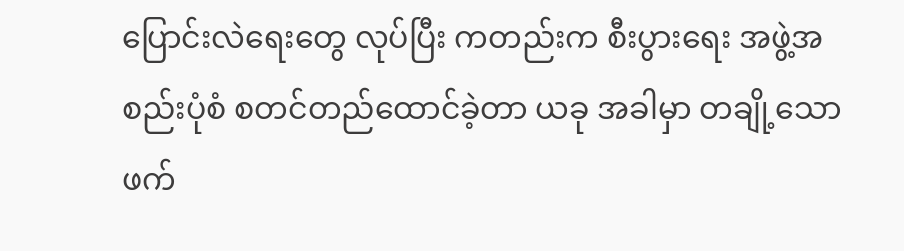ပြောင်းလဲရေးတွေ လုပ်ပြီး ကတည်းက စီးပွားရေး အဖွဲ့အစည်းပုံစံ စတင်တည်ထောင်ခဲ့တာ ယခု အခါမှာ တချို့သော ဖက်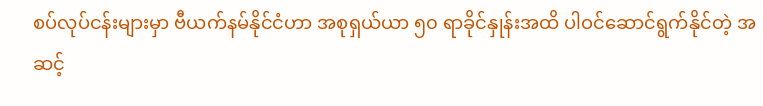စပ်လုပ်ငန်းများမှာ ဗီယက်နမ်နိုင်ငံဟာ အစုရှယ်ယာ ၅၀ ရာခိုင်နှုန်းအထိ ပါဝင်ဆောင်ရွက်နိုင်တဲ့ အဆင့်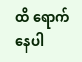ထိ ရောက်နေပါ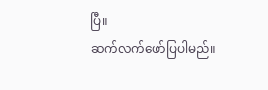ပြီ။
ဆက်လက်ဖော်ပြပါမည်။